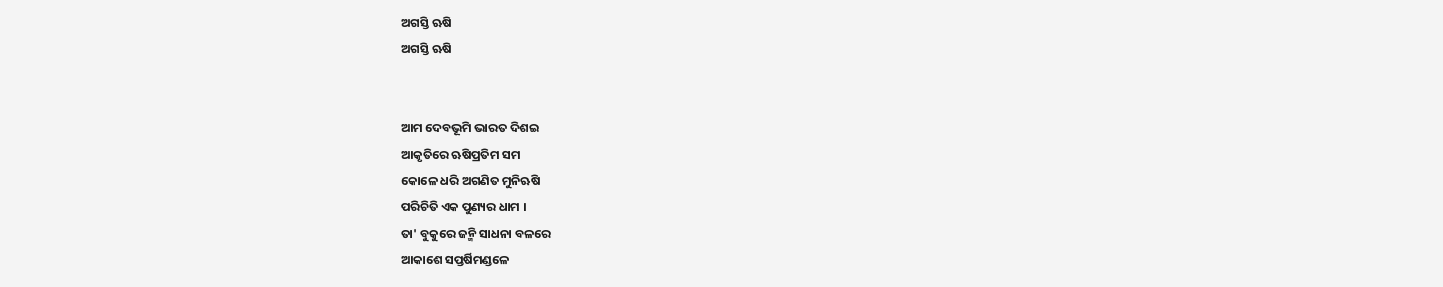ଅଗସ୍ତି ଋଷି
ଅଗସ୍ତି ଋଷି


ଆମ ଦେବଭୂମି ଭାରତ ଦିଶଇ
ଆକୃତିରେ ଋଷିପ୍ରତିମ ସମ
କୋଳେ ଧରି ଅଗଣିତ ମୁନିଋଷି
ପରିଚିତି ଏକ ପୁଣ୍ୟର ଧାମ ।
ତା' ବୁକୁରେ ଜନ୍ମି ସାଧନା ବଳରେ
ଆକାଶେ ସପ୍ତର୍ଷିମଣ୍ଡଳେ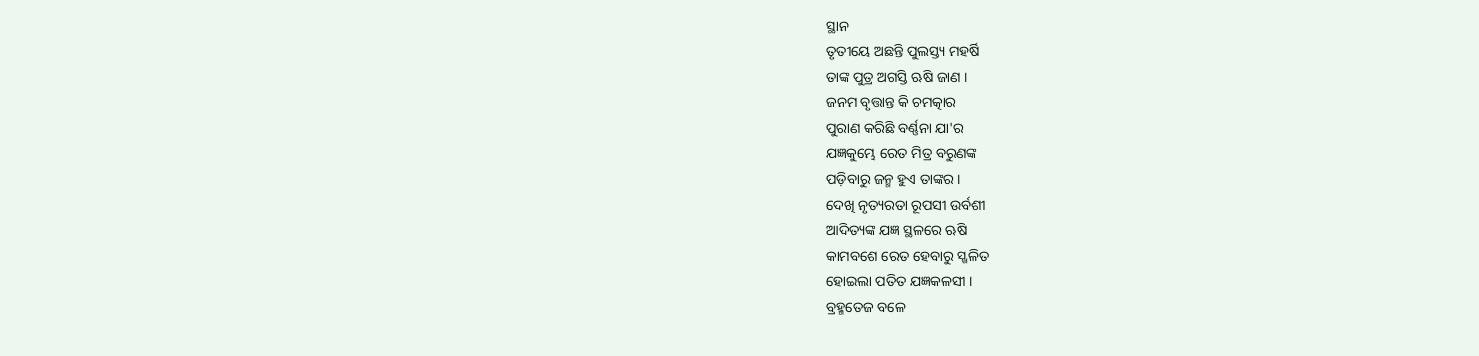ସ୍ଥାନ
ତୃତୀୟେ ଅଛନ୍ତି ପୁଲସ୍ତ୍ୟ ମହର୍ଷି
ତାଙ୍କ ପୁତ୍ର ଅଗସ୍ତି ଋଷି ଜାଣ ।
ଜନମ ବୃତ୍ତାନ୍ତ କି ଚମତ୍କାର
ପୁରାଣ କରିଛି ବର୍ଣ୍ଣନା ଯା'ର
ଯଜ୍ଞକୁମ୍ଭେ ରେତ ମିତ୍ର ବରୁଣଙ୍କ
ପଡ଼ିବାରୁ ଜନ୍ମ ହୁଏ ତାଙ୍କର ।
ଦେଖି ନୃତ୍ୟରତା ରୂପସୀ ଉର୍ବଶୀ
ଆଦିତ୍ୟଙ୍କ ଯଜ୍ଞ ସ୍ଥଳରେ ଋଷି
କାମବଶେ ରେତ ହେବାରୁ ସ୍ଖଳିତ
ହୋଇଲା ପତିତ ଯଜ୍ଞକଳସୀ ।
ବ୍ରହ୍ମତେଜ ବଳେ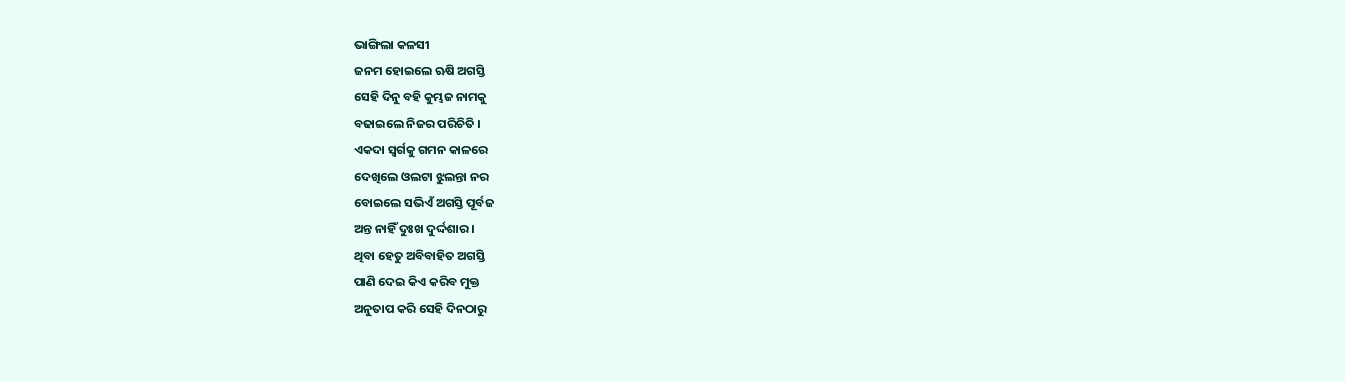ଭାଙ୍ଗିଲା କଳସୀ
ଜନମ ହୋଇଲେ ଋଷି ଅଗସ୍ତି
ସେହି ଦିନୁ ବହି କୁମ୍ଭଜ ନାମକୁ
ବଢାଇଲେ ନିଜର ପରିଚିତି ।
ଏକଦା ସ୍ବର୍ଗକୁ ଗମନ କାଳରେ
ଦେଖିଲେ ଓଲଟା ଝୁଲନ୍ତା ନର
ବୋଇଲେ ସଭିଏଁ ଅଗସ୍ତି ପୂର୍ବଜ
ଅନ୍ତ ନାହିଁ ଦୁଃଖ ଦୁର୍ଦ୍ଦଶାର ।
ଥିବା ହେତୁ ଅବିବାହିତ ଅଗସ୍ତି
ପାଣି ଦେଇ କିଏ କରିବ ମୁକ୍ତ
ଅନୁତାପ କରି ସେହି ଦିନଠାରୁ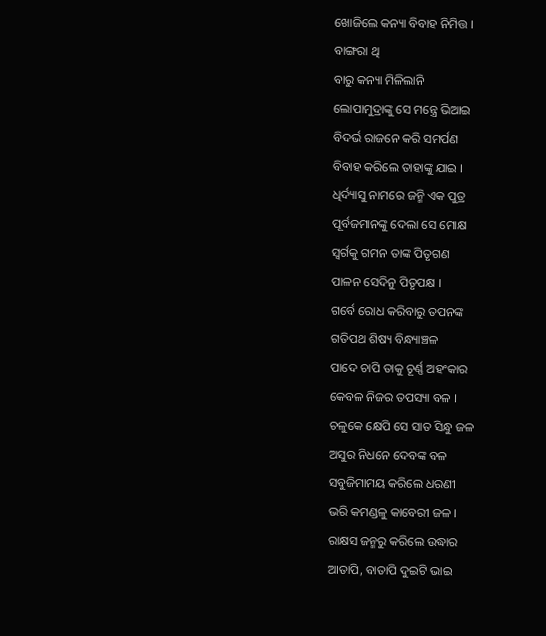ଖୋଜିଲେ କନ୍ୟା ବିବାହ ନିମିତ୍ତ ।
ବାଙ୍ଗରା ଥି
ବାରୁ କନ୍ୟା ମିଳିଲାନି
ଲୋପାମୁଦ୍ରାଙ୍କୁ ସେ ମନ୍ତ୍ରେ ଭିଆଇ
ବିଦର୍ଭ ରାଜନେ କରି ସମର୍ପଣ
ବିବାହ କରିଲେ ତାହାଙ୍କୁ ଯାଇ ।
ଧିର୍ଦ୍ୟାସୁ ନାମରେ ଜନ୍ମି ଏକ ପୁତ୍ର
ପୂର୍ବଜମାନଙ୍କୁ ଦେଲା ସେ ମୋକ୍ଷ
ସ୍ବର୍ଗକୁ ଗମନ ତାଙ୍କ ପିତୃଗଣ
ପାଳନ ସେଦିନୁ ପିତୃପକ୍ଷ ।
ଗର୍ବେ ରୋଧ କରିବାରୁ ତପନଙ୍କ
ଗତିପଥ ଶିଷ୍ୟ ବିନ୍ଧ୍ୟାଞ୍ଚଳ
ପାଦେ ଚାପି ତାକୁ ଚୂର୍ଣ୍ଣ ଅହଂକାର
କେବଳ ନିଜର ତପସ୍ୟା ବଳ ।
ଚଳୁକେ କ୍ଷେପି ସେ ସାତ ସିନ୍ଧୁ ଜଳ
ଅସୁର ନିଧନେ ଦେବଙ୍କ ବଳ
ସବୁଜିମାମୟ କରିଲେ ଧରଣୀ
ଭରି କମଣ୍ଡଳୁ କାବେରୀ ଜଳ ।
ରାକ୍ଷସ ଜନ୍ମରୁ କରିଲେ ଉଦ୍ଧାର
ଆତାପି, ବାତାପି ଦୁଇଟି ଭାଇ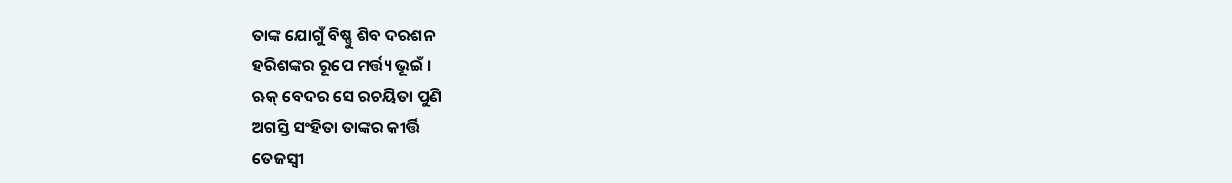ତାଙ୍କ ଯୋଗୁଁ ବିଷ୍ଣୁ ଶିବ ଦରଶନ
ହରିଶଙ୍କର ରୂପେ ମର୍ତ୍ତ୍ୟ ଭୂଇଁ ।
ଋକ୍ ବେଦର ସେ ରଚୟିତା ପୁଣି
ଅଗସ୍ତି ସଂହିତା ତାଙ୍କର କୀର୍ତ୍ତି
ତେଜସ୍ବୀ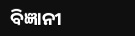ବିଜ୍ଞାନୀ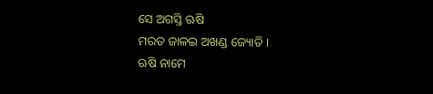ସେ ଅଗସ୍ତି ଋଷି
ମରତ ଜାଳଇ ଅଖଣ୍ଡ ଜ୍ୟୋତି ।
ଋଷି ନାମେ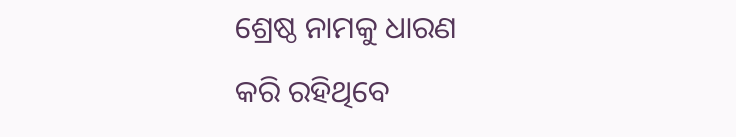ଶ୍ରେଷ୍ଠ ନାମକୁ ଧାରଣ
କରି ରହିଥିବେ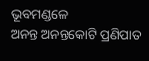ଭୂବମଣ୍ଡଳେ
ଅନନ୍ତ ଅନନ୍ତକୋଟି ପ୍ରଣିପାତ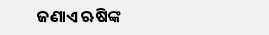ଜଣାଏ ଋଷିଙ୍କ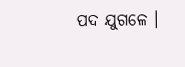ପଦ ଯୁଗଳେ ।